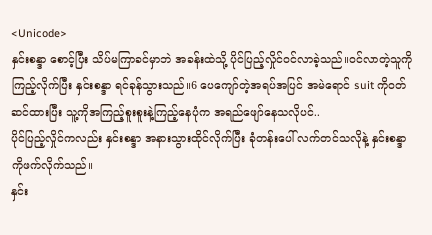<Unicode>
နှင်းစန္ဒာ စောင့်ပြီး သိပ်မကြာခင်မှာဘဲ အခန်းထဲသို့ ပိုင်ပြည့်လှိုင်ဝင်လာခဲ့သည်။ဝင်လာတဲ့သူကို ကြည့်လိုက်ပြီး နှင်းစန္ဒာ ရင်ခုန်သွားသည်။6 ပေကျော်တဲ့အရပ်အပြင် အမဲရောင် suit ကိုဝတ်ဆင်ထားပြီး သူ့ကိုအကြည့်စူးစူးနဲ့ကြည့်နေပုံက အရည်ဖျော်နေသလိုပင်..
ပိုင်ပြည့်လှိုင်ကလည်း နှင်းစန္ဒာ အနားသွားထိုင်လိုက်ပြီး ခုံတန်းပေါ် လက်တင်သလိုနဲ့ နှင်းစန္ဒာကိုဖက်လိုက်သည်။
နှင်း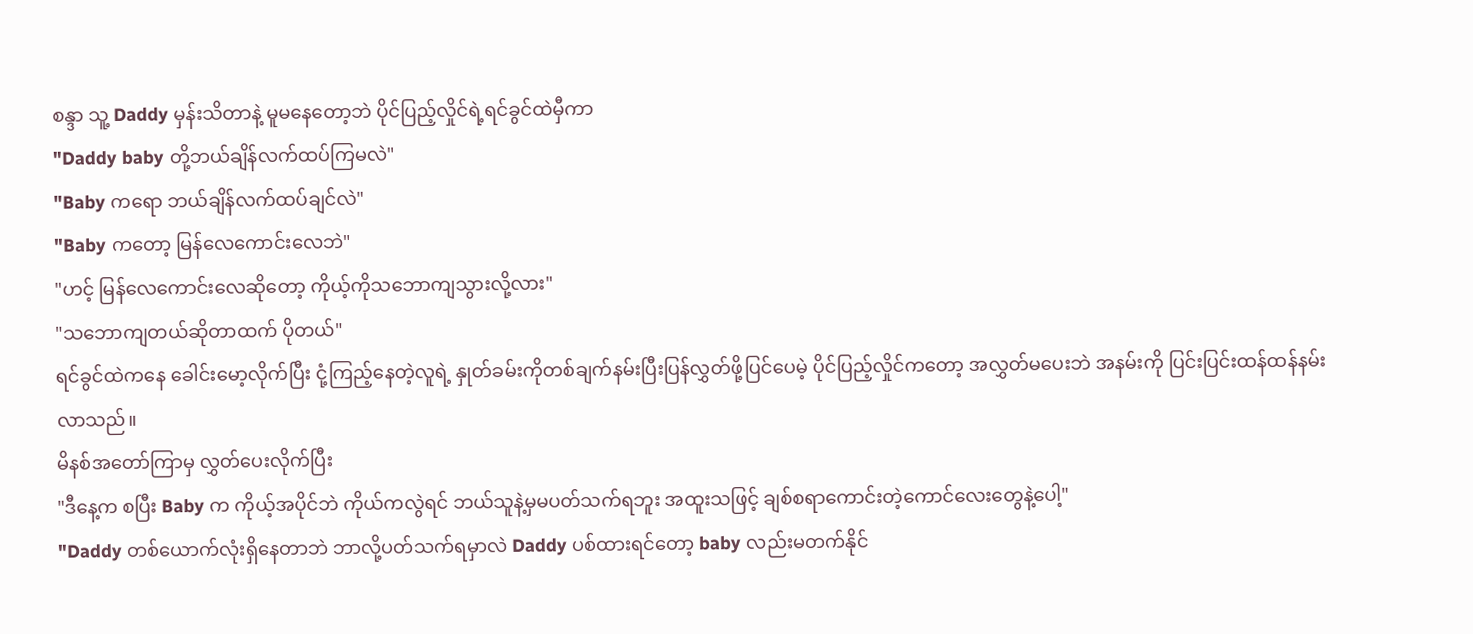စန္ဒာ သူ့ Daddy မှန်းသိတာနဲ့ မူမနေတော့ဘဲ ပိုင်ပြည့်လှိုင်ရဲ့ရင်ခွင်ထဲမှီကာ
"Daddy baby တို့ဘယ်ချိန်လက်ထပ်ကြမလဲ"
"Baby ကရော ဘယ်ချိန်လက်ထပ်ချင်လဲ"
"Baby ကတော့ မြန်လေကောင်းလေဘဲ"
"ဟင့် မြန်လေကောင်းလေဆိုတော့ ကိုယ့်ကိုသဘောကျသွားလို့လား"
"သဘောကျတယ်ဆိုတာထက် ပိုတယ်"
ရင်ခွင်ထဲကနေ ခေါင်းမော့လိုက်ပြီး ငုံ့ကြည့်နေတဲ့လူရဲ့ နှုတ်ခမ်းကိုတစ်ချက်နမ်းပြီးပြန်လွှတ်ဖို့ပြင်ပေမဲ့ ပိုင်ပြည့်လှိုင်ကတော့ အလွှတ်မပေးဘဲ အနမ်းကို ပြင်းပြင်းထန်ထန်နမ်းလာသည်။
မိနစ်အတော်ကြာမှ လွှတ်ပေးလိုက်ပြီး
"ဒီနေ့က စပြီး Baby က ကိုယ့်အပိုင်ဘဲ ကိုယ်ကလွဲရင် ဘယ်သူနဲ့မှမပတ်သက်ရဘူး အထူးသဖြင့် ချစ်စရာကောင်းတဲ့ကောင်လေးတွေနဲ့ပေါ့"
"Daddy တစ်ယောက်လုံးရှိနေတာဘဲ ဘာလို့ပတ်သက်ရမှာလဲ Daddy ပစ်ထားရင်တော့ baby လည်းမတက်နိုင်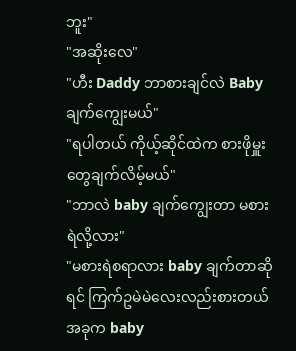ဘူး"
"အဆိုးလေ"
"ဟီး Daddy ဘာစားချင်လဲ Baby ချက်ကျွေးမယ်"
"ရပါတယ် ကိုယ့်ဆိုင်ထဲက စားဖိုမှူးတွေချက်လိမ့်မယ်"
"ဘာလဲ baby ချက်ကျွေးတာ မစားရဲလို့လား"
"မစားရဲစရာလား baby ချက်တာဆိုရင် ကြက်ဥမဲမဲလေးလည်းစားတယ် အခုက baby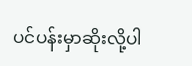ပင်ပန်းမှာဆိုးလို့ပါ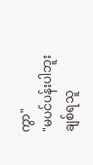ကွာ"
"မပင်ပန်းပါဘူး ချစ်ရသူ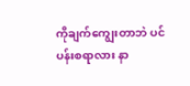ကိုချက်ကျွေးတာဘဲ ပင်ပန်းစရာလား နာ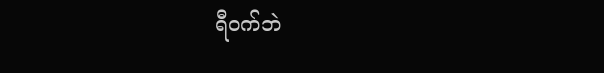ရီဝက်ဘဲ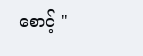စောင့် "